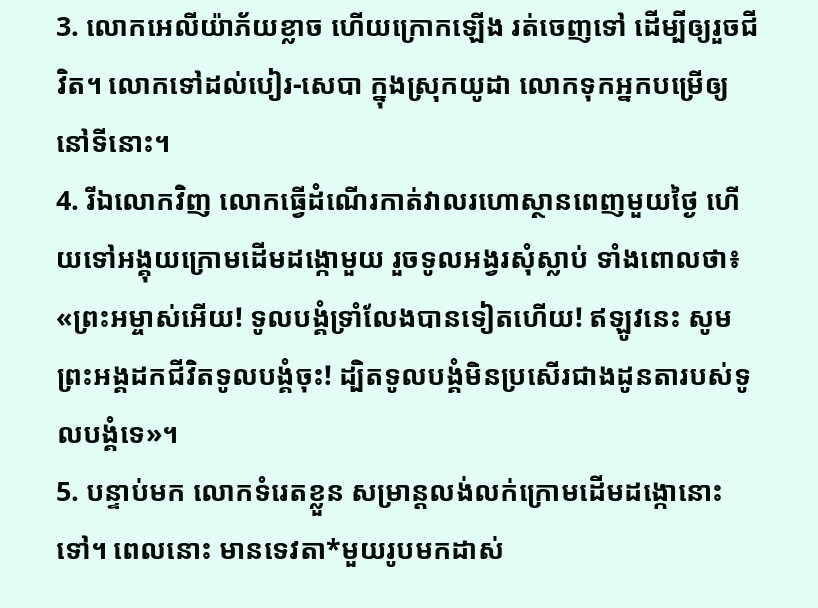3. លោកអេលីយ៉ាភ័យខ្លាច ហើយក្រោកឡើង រត់ចេញទៅ ដើម្បីឲ្យរួចជីវិត។ លោកទៅដល់បៀរ-សេបា ក្នុងស្រុកយូដា លោកទុកអ្នកបម្រើឲ្យនៅទីនោះ។
4. រីឯលោកវិញ លោកធ្វើដំណើរកាត់វាលរហោស្ថានពេញមួយថ្ងៃ ហើយទៅអង្គុយក្រោមដើមដង្កោមួយ រួចទូលអង្វរសុំស្លាប់ ទាំងពោលថា៖ «ព្រះអម្ចាស់អើយ! ទូលបង្គំទ្រាំលែងបានទៀតហើយ! ឥឡូវនេះ សូមព្រះអង្គដកជីវិតទូលបង្គំចុះ! ដ្បិតទូលបង្គំមិនប្រសើរជាងដូនតារបស់ទូលបង្គំទេ»។
5. បន្ទាប់មក លោកទំរេតខ្លួន សម្រាន្ដលង់លក់ក្រោមដើមដង្កោនោះទៅ។ ពេលនោះ មានទេវតា*មួយរូបមកដាស់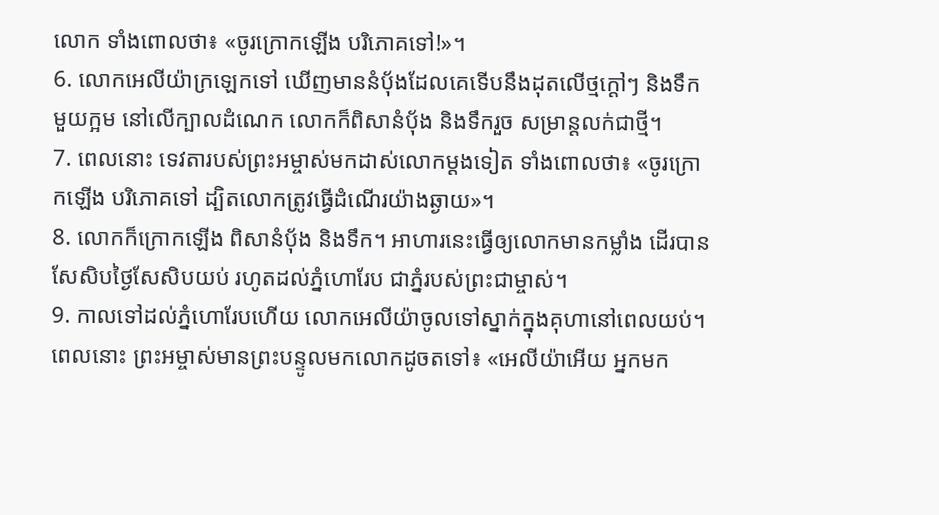លោក ទាំងពោលថា៖ «ចូរក្រោកឡើង បរិភោគទៅ!»។
6. លោកអេលីយ៉ាក្រឡេកទៅ ឃើញមាននំបុ័ងដែលគេទើបនឹងដុតលើថ្មក្ដៅៗ និងទឹកមួយក្អម នៅលើក្បាលដំណេក លោកក៏ពិសានំបុ័ង និងទឹករួច សម្រាន្ដលក់ជាថ្មី។
7. ពេលនោះ ទេវតារបស់ព្រះអម្ចាស់មកដាស់លោកម្ដងទៀត ទាំងពោលថា៖ «ចូរក្រោកឡើង បរិភោគទៅ ដ្បិតលោកត្រូវធ្វើដំណើរយ៉ាងឆ្ងាយ»។
8. លោកក៏ក្រោកឡើង ពិសានំបុ័ង និងទឹក។ អាហារនេះធ្វើឲ្យលោកមានកម្លាំង ដើរបានសែសិបថ្ងៃសែសិបយប់ រហូតដល់ភ្នំហោរែប ជាភ្នំរបស់ព្រះជាម្ចាស់។
9. កាលទៅដល់ភ្នំហោរែបហើយ លោកអេលីយ៉ាចូលទៅស្នាក់ក្នុងគុហានៅពេលយប់។ ពេលនោះ ព្រះអម្ចាស់មានព្រះបន្ទូលមកលោកដូចតទៅ៖ «អេលីយ៉ាអើយ អ្នកមក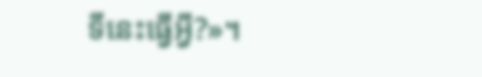ទីនេះធ្វើអ្វី?»។